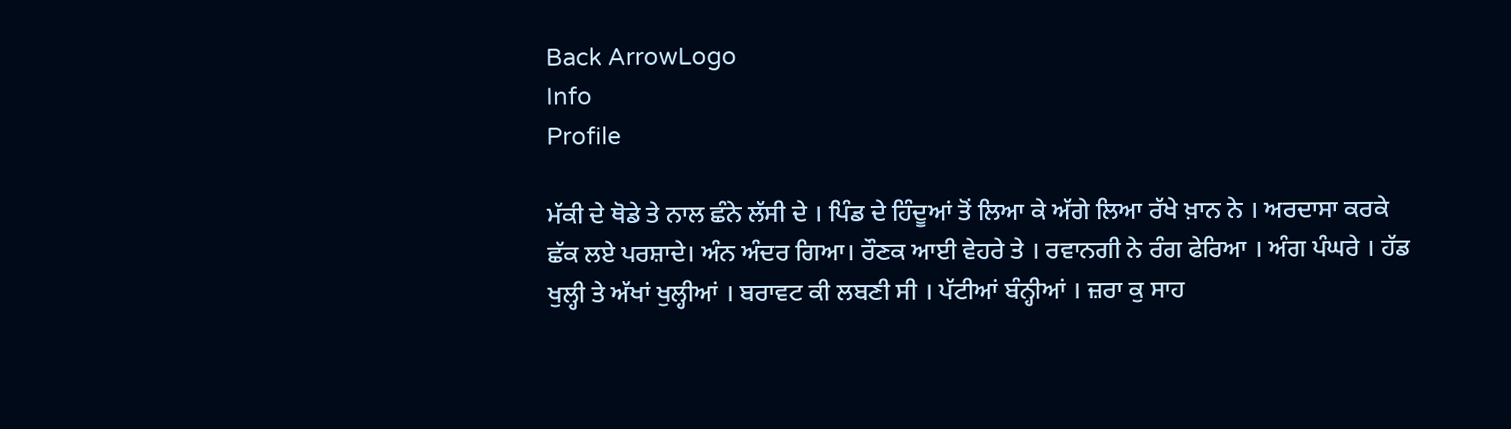Back ArrowLogo
Info
Profile

ਮੱਕੀ ਦੇ ਥੋਡੇ ਤੇ ਨਾਲ ਛੰਨੇ ਲੱਸੀ ਦੇ । ਪਿੰਡ ਦੇ ਹਿੰਦੂਆਂ ਤੋਂ ਲਿਆ ਕੇ ਅੱਗੇ ਲਿਆ ਰੱਖੇ ਖ਼ਾਨ ਨੇ । ਅਰਦਾਸਾ ਕਰਕੇ ਛੱਕ ਲਏ ਪਰਸ਼ਾਦੇ। ਅੰਨ ਅੰਦਰ ਗਿਆ। ਰੌਣਕ ਆਈ ਵੇਹਰੇ ਤੇ । ਰਵਾਨਗੀ ਨੇ ਰੰਗ ਫੇਰਿਆ । ਅੰਗ ਪੰਘਰੇ । ਹੱਡ ਖੁਲ੍ਹੀ ਤੇ ਅੱਖਾਂ ਖੁਲ੍ਹੀਆਂ । ਬਰਾਵਟ ਕੀ ਲਬਣੀ ਸੀ । ਪੱਟੀਆਂ ਬੰਨ੍ਹੀਆਂ । ਜ਼ਰਾ ਕੁ ਸਾਹ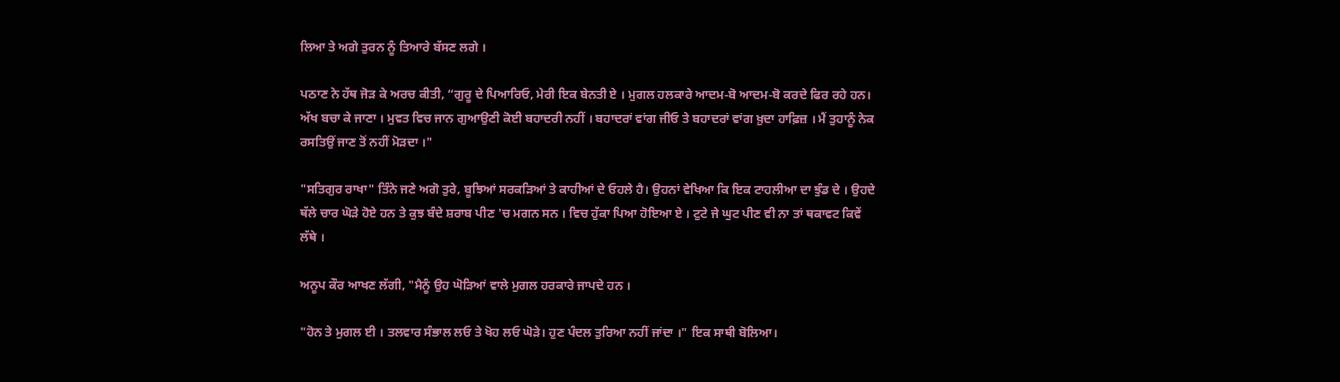ਲਿਆ ਤੇ ਅਗੇ ਤੁਰਨ ਨੂੰ ਤਿਆਰੇ ਬੱਸਣ ਲਗੇ ।

ਪਠਾਣ ਨੇ ਹੱਥ ਜੋੜ ਕੇ ਅਰਚ ਕੀਤੀ, “ਗੁਰੂ ਦੇ ਪਿਆਰਿਓ, ਮੇਰੀ ਇਕ ਬੇਨਤੀ ਏ । ਮੁਗਲ ਹਲਕਾਰੇ ਆਦਮ-ਬੋ ਆਦਮ-ਬੋ ਕਰਦੇ ਫਿਰ ਰਹੇ ਹਨ। ਅੱਖ ਬਚਾ ਕੇ ਜਾਣਾ । ਮੁਵਤ ਵਿਚ ਜਾਨ ਗੁਆਉਣੀ ਕੋਈ ਬਹਾਦਰੀ ਨਹੀਂ । ਬਹਾਦਰਾਂ ਵਾਂਗ ਜੀਓ ਤੇ ਬਹਾਦਰਾਂ ਵਾਂਗ ਖ਼ੁਦਾ ਹਾਫ਼ਿਜ਼ । ਮੈਂ ਤੁਹਾਨੂੰ ਨੇਕ ਰਸਤਿਉਂ ਜਾਣ ਤੋਂ ਨਹੀਂ ਮੋੜਦਾ ।"

"ਸਤਿਗੁਰ ਰਾਖਾ" ਤਿੰਨੇ ਜਣੇ ਅਗੋ ਤੁਰੇ, ਬੂਝਿਆਂ ਸਰਕੜਿਆਂ ਤੇ ਕਾਹੀਆਂ ਦੇ ਓਹਲੇ ਹੈ। ਉਹਨਾਂ ਵੇਖਿਆ ਕਿ ਇਕ ਟਾਹਲੀਆ ਦਾ ਝੁੰਡ ਦੇ । ਉਹਦੇ ਥੱਲੇ ਚਾਰ ਘੋੜੇ ਹੋਏ ਹਨ ਤੇ ਕੁਝ ਬੰਦੇ ਸ਼ਰਾਬ ਪੀਣ 'ਚ ਮਗਨ ਸਨ । ਵਿਚ ਹੁੱਕਾ ਪਿਆ ਹੋਇਆ ਏ । ਟੁਟੇ ਜੇ ਘੁਟ ਪੀਣ ਵੀ ਨਾ ਤਾਂ ਥਕਾਵਟ ਕਿਵੇਂ ਲੱਥੇ ।

ਅਨੂਪ ਕੌਰ ਆਖਣ ਲੱਗੀ, "ਮੈਨੂੰ ਉਹ ਘੋੜਿਆਂ ਵਾਲੇ ਮੁਗਲ ਹਰਕਾਰੇ ਜਾਪਦੇ ਹਨ ।

"ਹੋਨ ਤੇ ਮੁਗਲ ਈ । ਤਲਵਾਰ ਸੰਭਾਲ ਲਓ ਤੇ ਖੋਹ ਲਓ ਘੋੜੇ। ਹੁਣ ਪੰਦਲ ਤੁਰਿਆ ਨਹੀਂ ਜਾਂਦਾ ।" ਇਕ ਸਾਥੀ ਬੋਲਿਆ।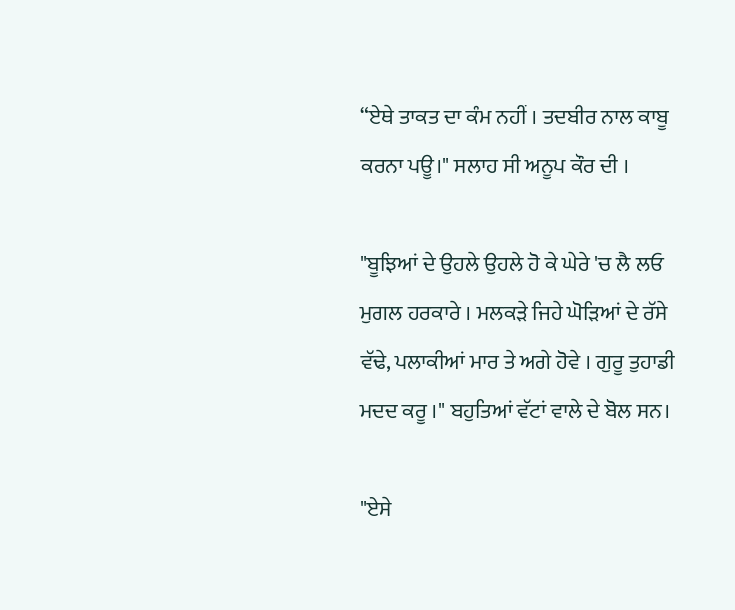“ਏਥੇ ਤਾਕਤ ਦਾ ਕੰਮ ਨਹੀਂ । ਤਦਬੀਰ ਨਾਲ ਕਾਬੂ ਕਰਨਾ ਪਊ।" ਸਲਾਹ ਸੀ ਅਨੂਪ ਕੌਰ ਦੀ ।

"ਬੂਝਿਆਂ ਦੇ ਉਹਲੇ ਉਹਲੇ ਹੋ ਕੇ ਘੇਰੇ 'ਚ ਲੈ ਲਓ ਮੁਗਲ ਹਰਕਾਰੇ । ਮਲਕੜੇ ਜਿਹੇ ਘੋੜਿਆਂ ਦੇ ਰੱਸੇ ਵੱਢੇ, ਪਲਾਕੀਆਂ ਮਾਰ ਤੇ ਅਗੇ ਹੋਵੇ । ਗੁਰੂ ਤੁਹਾਡੀ ਮਦਦ ਕਰੂ ।" ਬਹੁਤਿਆਂ ਵੱਟਾਂ ਵਾਲੇ ਦੇ ਬੋਲ ਸਨ।

"ਏਸੇ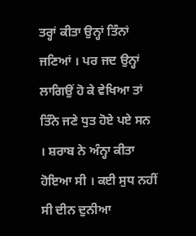ਤਰ੍ਹਾਂ ਕੀਤਾ ਉਨ੍ਹਾਂ ਤਿੰਨਾਂ ਜਣਿਆਂ । ਪਰ ਜਦ ਉਨ੍ਹਾਂ ਲਾਗਿਉਂ ਹੋ ਕੇ ਵੇਖਿਆ ਤਾਂ ਤਿੰਨੇ ਜਣੇ ਧੁਤ ਹੋਏ ਪਏ ਸਨ । ਸ਼ਰਾਬ ਨੇ ਅੰਨ੍ਹਾ ਕੀਤਾ ਹੋਇਆ ਸੀ । ਕਈ ਸੁਧ ਨਹੀਂ ਸੀ ਦੀਨ ਦੁਨੀਆ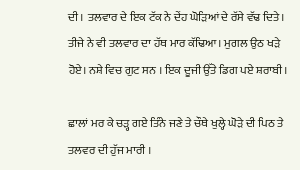ਦੀ । ਤਲਵਾਰ ਦੇ ਇਕ ਟੱਕ ਨੇ ਦੇਂਹ ਘੋੜਿਆਂ ਦੇ ਰੱਸੇ ਵੱਢ ਦਿਤੇ। ਤੀਜੇ ਨੇ ਵੀ ਤਲਵਾਰ ਦਾ ਹੱਥ ਮਾਰ ਕੱਢਿਆ। ਮੁਗਲ ਉਠ ਖੜੇ ਹੋਏ। ਨਸ਼ੇ ਵਿਚ ਗੁਟ ਸਨ । ਇਕ ਦੂਜੀ ਉੱਤੇ ਡਿਗ ਪਏ ਸ਼ਰਾਬੀ ।

ਛਾਲਾਂ ਮਰ ਕੇ ਚੜ੍ਹ ਗਏ ਤਿੰਨੇ ਜਣੇ ਤੇ ਚੌਥੇ ਖੁਲ੍ਹੇ ਘੋੜੇ ਦੀ ਪਿਠ ਤੇ ਤਲਵਰ ਦੀ ਹੁੱਜ ਮਾਰੀ ।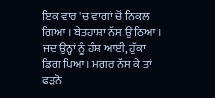ਇਕ ਵਾਰ 'ਚ ਵਾਗਾਂ ਚੋਂ ਨਿਕਲ ਗਿਆ । ਬੇਤਹਾਸ਼ਾ ਨੱਸ ਉ ਠਿਆ । ਜਦ ਉਨ੍ਹਾਂ ਨੂੰ ਹੰਸ਼ ਆਈ, ਹੁੱਕਾ ਡਿਗ ਪਿਆ। ਮਗਰ ਨੱਸ ਕੇ ਤਾਂ ਫੜਨੋ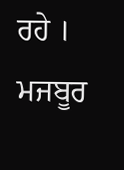ਰਹੇ । ਮਜਬੂਰ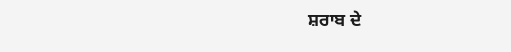ਸ਼ਰਾਬ ਦੇ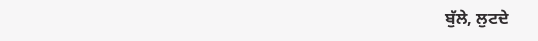ਬੁੱਲੇ, ਲੁਟਦੇ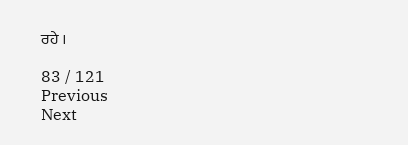ਰਹੇ ।

83 / 121
Previous
Next